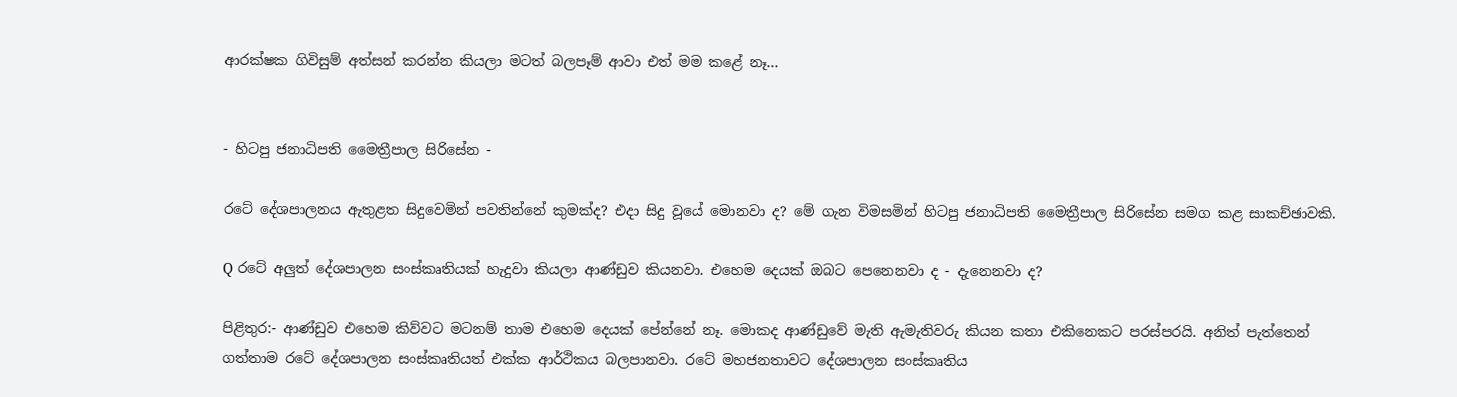ආරක්ෂක ගිවිසුම් අත්සන් කරන්න කියලා මටත් බලපෑම් ආවා එත් මම කළේ නෑ...


- හිටපු ජනාධිපති මෛත්‍රීපාල සිරිසේන -

රටේ දේශපාලනය ඇතුළත සිදුවෙමින් පවතින්නේ කුමක්ද? එදා සිදු වූයේ මොනවා ද? මේ ගැන විමසමින් හිටපු ජනාධිපති මෛත්‍රීපාල සිරිසේන සමග කළ සාකච්ඡාවකි.

Q රටේ අලුත් දේශපාලන සංස්කෘතියක් හැදුවා කියලා ආණ්ඩුව කියනවා. එහෙම දෙයක් ඔබට පෙනෙනවා ද - දැනෙනවා ද?

පිළිතුර:- ආණ්ඩුව එහෙම කිව්වට මටනම් තාම එහෙම දෙයක් පේන්නේ නෑ. මොකද ආණ්ඩුවේ මැති ඇමැතිවරු කියන කතා එකිනෙකට පරස්පරයි. අනිත් පැත්තෙන් ගත්තාම රටේ දේශපාලන සංස්කෘතියත් එක්ක ආර්ථිකය බලපානවා. රටේ මහජනතාවට දේශපාලන සංස්කෘතිය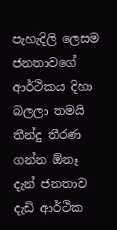පැහැදිලි ලෙසම ජනතාවගේ ආර්ථිකය දිහා බලලා තමයි තීන්දු තීරණ ගන්න ඕනෑ දැන් ජනතාව දැඩි ආර්ථික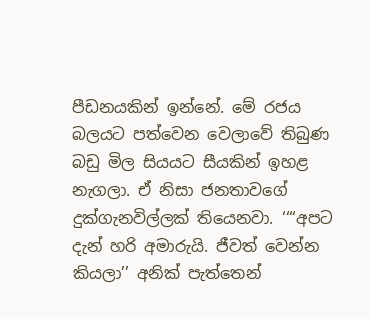පීඩනයකින් ඉන්නේ. මේ රජය බලයට පත්වෙන වෙලාවේ තිබුණ බඩු මිල සියයට සීයකින් ඉහළ නැගලා. ඒ නිසා ජනතාවගේ දුක්ගැනවිල්ලක් තියෙනවා. ‘‘“අපට දැන් හරි අමාරුයි. ජීවත් වෙන්න කියලා’’ අනික් පැත්තෙන්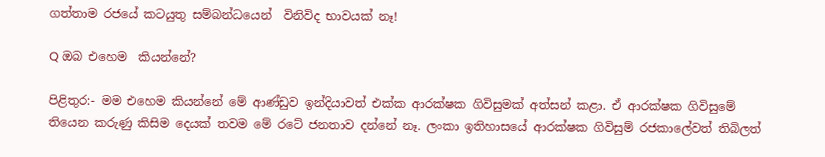ගත්තාම රජයේ කටයුතු සම්බන්ධයෙන්  විනිවිද භාවයක් නෑ!

Q ඔබ එහෙම  කියන්නේ?

පිළිතුර:- මම එහෙම කියන්නේ මේ ආණ්ඩුව ඉන්දියාවත් එක්ක ආරක්ෂක ගිවිසුමක් අත්සන් කළා. ඒ ආරක්ෂක ගිවිසුමේ තියෙන කරුණු කිසිම දෙයක් තවම මේ රටේ ජනතාව දන්නේ නෑ. ලංකා ඉතිහාසයේ ආරක්ෂක ගිවිසුම් රජකාලේවත් තිබිලත්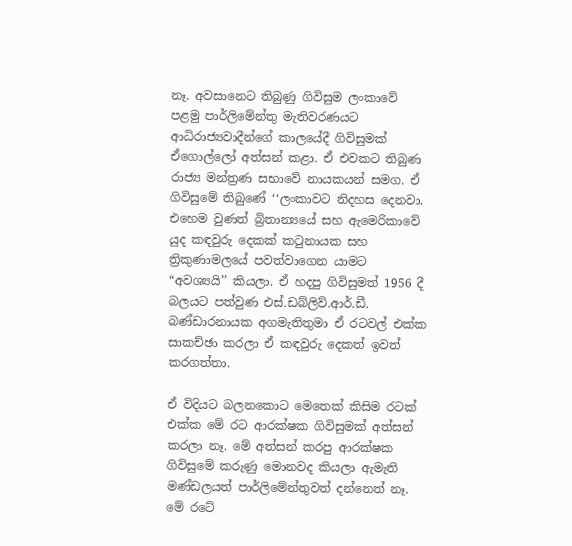නෑ. අවසානෙට තිබුණු ගිවිසුම ලංකාවේ පළමු පාර්ලිමේන්තු මැතිවරණයට ආධිරාජ්‍යවාදීන්ගේ කාලයේදී ගිවිසුමක් ඒගොල්ලෝ අත්සන් කළා. ඒ එවකට තිබුණ රාජ්‍ය මන්ත්‍රණ සභාවේ නායකයන් සමග. ඒ ගිවිසුමේ තිබුණේ ‘‘ලංකාවට නිදහස දෙනවා. එහෙම වුණත් බ්‍රිතාන්‍යයේ සහ ඇමෙරිකාවේ යුද කඳවුරු දෙකක් කටුනායක සහ ත්‍රිකුණාමලයේ පවත්වාගෙන යාමට “අවශ්‍යයි’’ කියලා. ඒ හදපු ගිවිසුමත් 1956 දී බලයට පත්වුණ එස්.ඩබ්ලිව්.ආර්.ඩී. බණ්ඩාරනායක අගමැතිතුමා ඒ රටවල් එක්ක සාකච්ඡා කරලා ඒ කඳවුරු දෙකත් ඉවත් කරගත්තා.

ඒ විදියට බලනකොට මෙතෙක් කිසිම රටක් එක්ක මේ රට ආරක්ෂක ගිවිසුමක් අත්සන් කරලා නෑ. මේ අත්සන් කරපු ආරක්ෂක ගිවිසුමේ කරුණු මොනවද කියලා ඇමැති මණ්ඩලයත් පාර්ලිමේන්තුවත් දන්නෙත් නෑ. මේ රටේ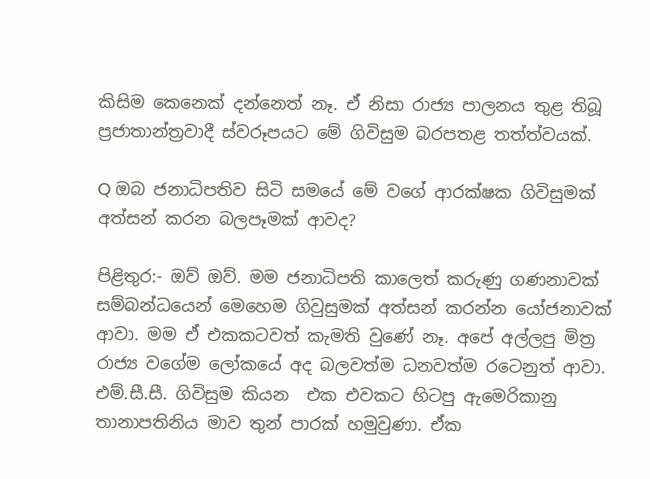කිසිම කෙනෙක් දන්නෙත් නෑ. ඒ නිසා රාජ්‍ය පාලනය තුළ තිබූ ප්‍රජාතාන්ත්‍රවාදී ස්වරූපයට මේ ගිවිසුම බරපතළ තත්ත්වයක්.

Q ඔබ ජනාධිපතිව සිටි සමයේ මේ වගේ ආරක්ෂක ගිවිසුමක් අත්සන් කරන බලපෑමක් ආවද?

පිළිතුර:- ඔව් ඔව්. මම ජනාධිපති කාලෙත් කරුණු ගණනාවක් සම්බන්ධයෙන් මෙහෙම ගිවුසුමක් අත්සන් කරන්න යෝජනාවක් ආවා. මම ඒ එකකටවත් කැමති වුණේ නෑ. අපේ අල්ලපු මිත්‍ර රාජ්‍ය වගේම ලෝකයේ අද බලවත්ම ධනවත්ම රටෙනුත් ආවා. එම්.සී.සී. ගිවිසුම කියන  එක එවකට හිටපු ඇමෙරිකානු තානාපතිනිය මාව තුන් පාරක් හමුවුණා. ඒක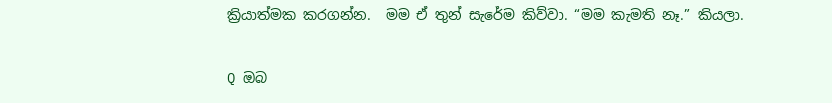ක්‍රියාත්මක කරගන්න.  මම ඒ තුන් සැරේම කිව්වා. “මම කැමති නෑ.” කියලා.

Q ඔබ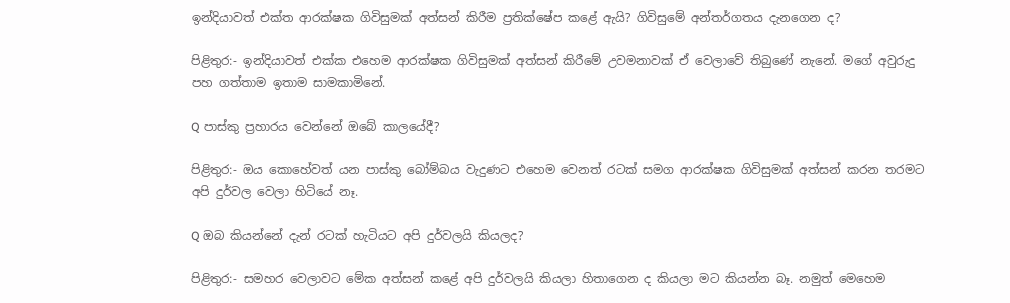ඉන්දියාවත් එක්ත ආරක්ෂක ගිවිසුමක් අත්සන් කිරීම ප්‍රතික්ෂේප කළේ ඇයි? ගිවිසුමේ අන්තර්ගතය දැනගෙන ද?

පිළිතුර:- ඉන්දියාවත් එක්ක එහෙම ආරක්ෂක ගිවිසුමක් අත්සන් කිරීමේ උවමනාවක් ඒ වෙලාවේ තිබුණේ නැනේ. මගේ අවුරුදු පහ ගත්තාම ඉතාම සාමකාමිනේ.

Q පාස්කු ප්‍රහාරය වෙන්නේ ඔබේ කාලයේදී?

පිළිතුර:- ඔය කොහේවත් යන පාස්කු බෝම්බය වැදුණට එහෙම වෙනත් රටක් සමග ආරක්ෂක ගිවිසුමක් අත්සන් කරන තරමට අපි දුර්වල වෙලා හිටියේ නෑ.

Q ඔබ කියන්නේ දැන් රටක් හැටියට අපි දුර්වලයි කියලද?

පිළිතුර:- සමහර වෙලාවට මේක අත්සන් කළේ අපි දුර්වලයි කියලා හිතාගෙන ද කියලා මට කියන්න බෑ. නමුත් මෙහෙම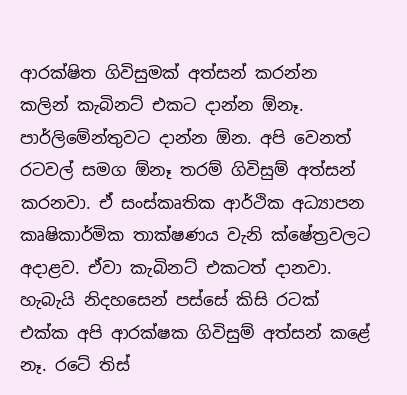ආරක්ෂිත ගිවිසුමක් අත්සන් කරන්න  කලින් කැබිනට් එකට දාන්න ඕනෑ. පාර්ලිමේන්තුවට දාන්න ඕන. අපි වෙනත් රටවල් සමග ඕනෑ තරම් ගිවිසුම් අත්සන් කරනවා. ඒ සංස්කෘතික ආර්ථික අධ්‍යාපන කෘෂිකාර්මික තාක්ෂණය වැනි ක්ෂේත්‍රවලට අදාළව. ඒවා කැබිනට් එකටත් දානවා. හැබැයි නිදහසෙන් පස්සේ කිසි රටක් එක්ක අපි ආරක්ෂක ගිවිසුම් අත්සන් කළේ නෑ. රටේ තිස්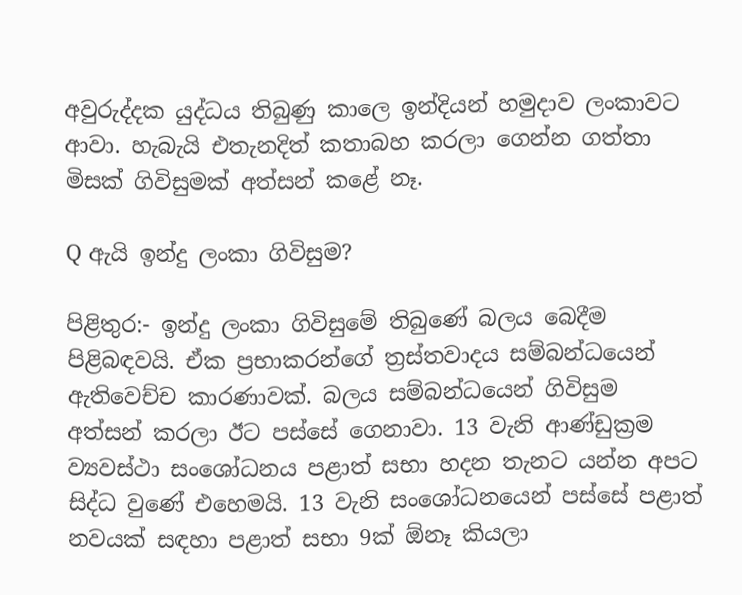අවුරුද්දක යුද්ධය තිබුණු කාලෙ ඉන්දියන් හමුදාව ලංකාවට ආවා. හැබැයි එතැනදිත් කතාබහ කරලා ගෙන්න ගත්තා මිසක් ගිවිසුමක් අත්සන් කළේ නෑ.

Q ඇයි ඉන්දු ලංකා ගිවිසුම?

පිළිතුර:- ඉන්දු ලංකා ගිවිසුමේ තිබුණේ බලය බෙදීම පිළිබඳවයි. ඒක ප්‍රභාකරන්ගේ ත්‍රස්තවාදය සම්බන්ධයෙන් ඇතිවෙච්ච කාරණාවක්. බලය සම්බන්ධයෙන් ගිවිසුම අත්සන් කරලා ඊට පස්සේ ගෙනාවා. 13 වැනි ආණ්ඩුක්‍රම ව්‍යවස්ථා සංශෝධනය පළාත් සභා හදන තැනට යන්න අපට සිද්ධ වුණේ එහෙමයි. 13 වැනි සංශෝධනයෙන් පස්සේ පළාත් නවයක් සඳහා පළාත් සභා 9ක් ඕනෑ කියලා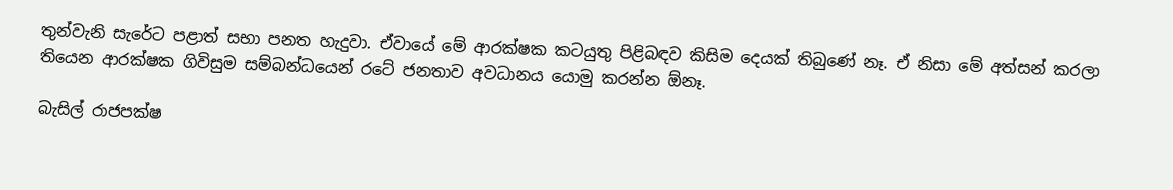තුන්වැනි සැරේට පළාත් සභා පනත හැදුවා. ඒවායේ මේ ආරක්ෂක කටයුතු පිළිබඳව කිසිම දෙයක් තිබුණේ නෑ. ඒ නිසා මේ අත්සන් කරලා තියෙන ආරක්ෂක ගිවිසුම සම්බන්ධයෙන් රටේ ජනතාව අවධානය යොමු කරන්න ඕනෑ.

බැසිල් රාජපක්ෂ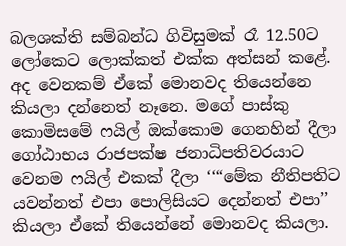බලශක්ති සම්බන්ධ ගිවිසුමක් රෑ 12.50ට ලෝකෙට ලොක්කත් එක්ක අත්සන් කළේ. අද වෙනකම් ඒකේ මොනවද තියෙන්නෙ කියලා දන්නෙත් නෑනෙ. මගේ පාස්කු කොමිසමේ ෆයිල් ඔක්කොම ගෙනහින් දීලා ගෝඨාභය රාජපක්ෂ ජනාධිපතිවරයාට වෙනම ෆයිල් එකක් දීලා ‘‘“මේක නීතිපතිට යවන්නත් එපා පොලිසියට දෙන්නත් එපා’’ කියලා ඒකේ තියෙන්නේ මොනවද කියලා.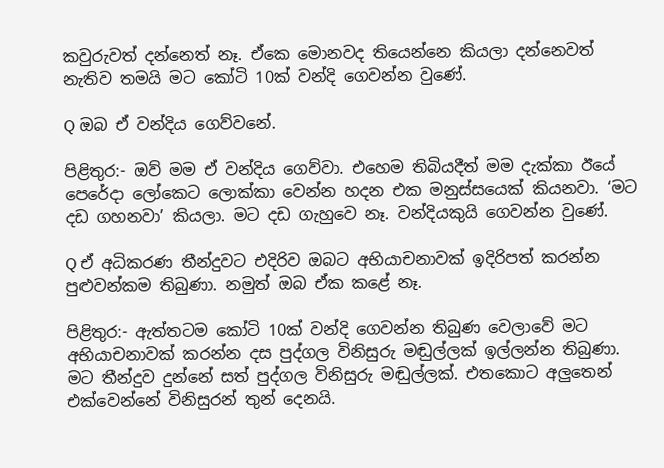කවුරුවත් දන්නෙත් නෑ. ඒකෙ මොනවද තියෙන්නෙ කියලා දන්නෙවත් නැතිව තමයි මට කෝටි 10ක් වන්දි ගෙවන්න වුණේ.

Q ඔබ ඒ වන්දිය ගෙව්වනේ.

පිළිතුර:- ඔව් මම ඒ වන්දිය ගෙව්වා. එහෙම තිබියදීත් මම දැක්කා ඊයේ පෙරේදා ලෝකෙට ලොක්කා වෙන්න හදන එක මනුස්සයෙක් කියනවා. ‘මට දඩ ගහනවා’ කියලා. මට දඩ ගැහුවෙ නෑ. වන්දියකුයි ගෙවන්න වුණේ.

Q ඒ අධිකරණ තීන්දුවට එදිරිව ඔබට අභියාචනාවක් ඉදිරිපත් කරන්න පුළුවන්කම තිබුණා. නමුත් ඔබ ඒක කළේ නෑ.

පිළිතුර:- ඇත්තටම කෝටි 10ක් වන්දි ගෙවන්න තිබුණ වෙලාවේ මට අභියාචනාවක් කරන්න දස පුද්ගල විනිසුරු මඬුල්ලක් ඉල්ලන්න තිබුණා. මට තීන්දුව දුන්නේ සත් පුද්ගල විනිසුරු මඬුල්ලක්. එතකොට අලුතෙන් එක්වෙන්නේ විනිසුරන් තුන් දෙනයි.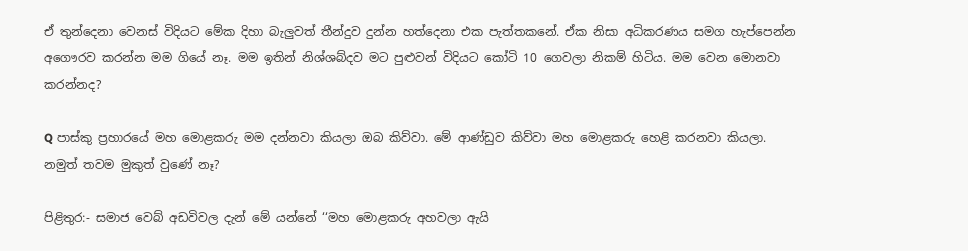ඒ තුන්දෙනා වෙනස් විදියට මේක දිහා බැලුවත් තීන්දුව දුන්න හත්දෙනා එක පැත්තකනේ. ඒක නිසා අධිකරණය සමග හැප්පෙන්න අගෞරව කරන්න මම ගියේ නෑ. මම ඉතින් නිශ්ශබ්දව මට පුළුවන් විදියට කෝටි 10 ගෙවලා නිකම් හිටිය. මම වෙන මොනවා කරන්නද?

Q පාස්කු ප්‍රහාරයේ මහ මොළකරු මම දන්නවා කියලා ඔබ කිව්වා. මේ ආණ්ඩුව කිව්වා මහ මොළකරු හෙළි කරනවා කියලා. නමුත් තවම මුකුත් වුණේ නෑ?

පිළිතුර:- සමාජ වෙබ් අඩවිවල දැන් මේ යන්නේ ‘‘මහ මොළකරු අහවලා ඇයි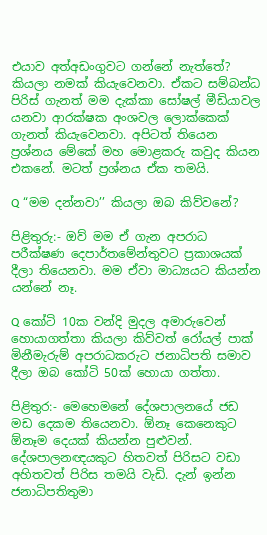එයාව අත්අඩංගුවට ගන්නේ නැත්තේ? කියලා නමක් කියැවෙනවා. ඒකට සම්බන්ධ පිරිස් ගැනත් මම දැක්කා සෝෂල් මීඩියාවල යනවා ආරක්ෂක අංශවල ලොක්කෙක් ගැනත් කියැවෙනවා. අපිටත් තියෙන ප්‍රශ්නය මේකේ මහ මොළකරු කවුද කියන එකනේ. මටත් ප්‍රශ්නය ඒක තමයි.

Q “මම දන්නවා’’ කියලා ඔබ කිව්වනේ?

පිළිතුරු:- ඔව් මම ඒ ගැන අපරාධ පරීක්ෂණ දෙපාර්තමේන්තුවට ප්‍රකාශයක් දීලා තියෙනවා. මම ඒවා මාධ්‍යයට කියන්න යන්නේ නෑ.

Q කෝටි 10ක වන්දි මුදල අමාරුවෙන් හොයාගත්තා කියලා කිව්වත් රෝයල් පාක් මිනීමැරුම් අපරාධකරුට ජනාධිපති සමාව දීලා ඔබ කෝටි 50ක් හොයා ගත්තා.

පිළිතුර:- මෙහෙමනේ දේශපාලනයේ ජඩ මඩ දෙකම තියෙනවා. ඕනෑ කෙනෙකුට ඕනෑම දෙයක් කියන්න පුළුවන්. දේශපාලනඥයකුට හිතවත් පිරිසට වඩා අහිතවත් පිරිස තමයි වැඩි. දැන් ඉන්න ජනාධිපතිතුමා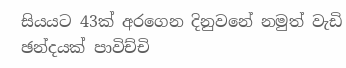සියයට 43ක් අරගෙන දිනුවනේ නමුත් වැඩි ඡන්දයක් පාවිච්චි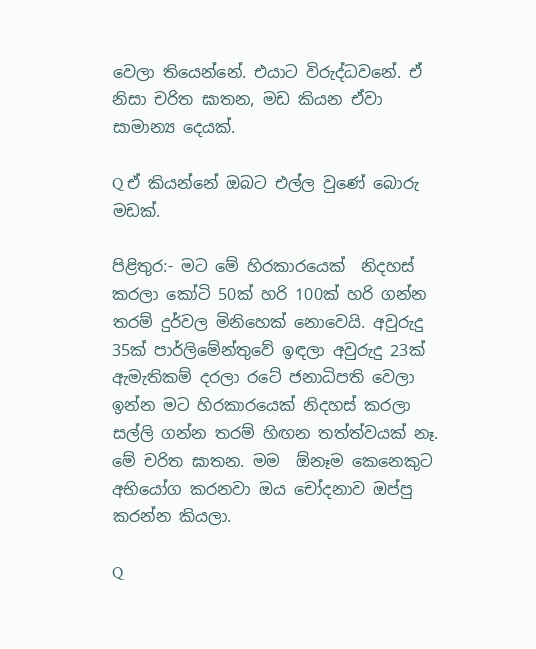වෙලා තියෙන්නේ. එයාට විරුද්ධවනේ. ඒ නිසා චරිත ඝාතන, මඩ කියන ඒවා සාමාන්‍ය දෙයක්.

Q ඒ කියන්නේ ඔබට එල්ල වුණේ බොරු මඩක්.

පිළිතුර:- මට මේ හිරකාරයෙක්  නිදහස් කරලා කෝටි 50ක් හරි 100ක් හරි ගන්න තරම් දුර්වල මිනිහෙක් නොවෙයි. අවුරුදු 35ක් පාර්ලිමේන්තුවේ ඉඳලා අවුරුදු 23ක් ඇමැතිකම් දරලා රටේ ජනාධිපති වෙලා ඉන්න මට හිරකාරයෙක් නිදහස් කරලා සල්ලි ගන්න තරම් හිඟන තත්ත්වයක් නෑ. මේ චරිත ඝාතන. මම  ඕනෑම කෙනෙකුට අභියෝග කරනවා ඔය චෝදනාව ඔප්පු කරන්න කියලා.

Q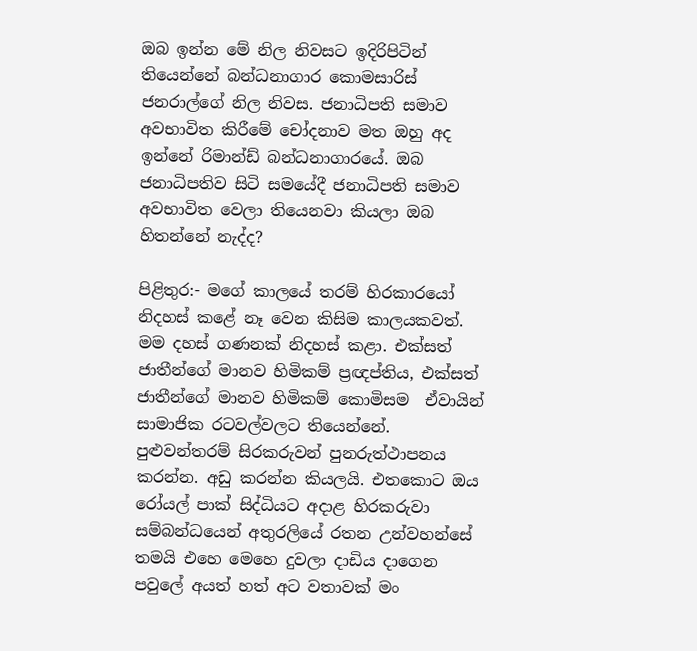ඔබ ඉන්න මේ නිල නිවසට ඉදිරිපිටින් තියෙන්නේ බන්ධනාගාර කොමසාරිස් ජනරාල්ගේ නිල නිවස. ජනාධිපති සමාව අවභාවිත කිරීමේ චෝදනාව මත ඔහු අද ඉන්නේ රිමාන්ඩ් බන්ධනාගාරයේ. ඔබ ජනාධිපතිව සිටි සමයේදී ජනාධිපති සමාව  අවභාවිත වෙලා තියෙනවා කියලා ඔබ හිතන්නේ නැද්ද?

පිළිතුර:- මගේ කාලයේ තරම් හිරකාරයෝ නිදහස් කළේ නෑ වෙන කිසිම කාලයකවත්. මම දහස් ගණනක් නිදහස් කළා. එක්සත් ජාතීන්ගේ මානව හිමිකම් ප්‍රඥප්තිය, එක්සත් ජාතීන්ගේ මානව හිමිකම් කොමිසම  ඒවායින් සාමාජික රටවල්වලට තියෙන්නේ. පුළුවන්තරම් සිරකරුවන් පුනරුත්ථාපනය කරන්න. අඩු කරන්න කියලයි. එතකොට ඔය රෝයල් පාක් සිද්ධියට අදාළ හිරකරුවා සම්බන්ධයෙන් අතුරලියේ රතන උන්වහන්සේ තමයි එහෙ මෙහෙ දුවලා දාඩිය දාගෙන පවුලේ අයත් හත් අට වතාවක් මං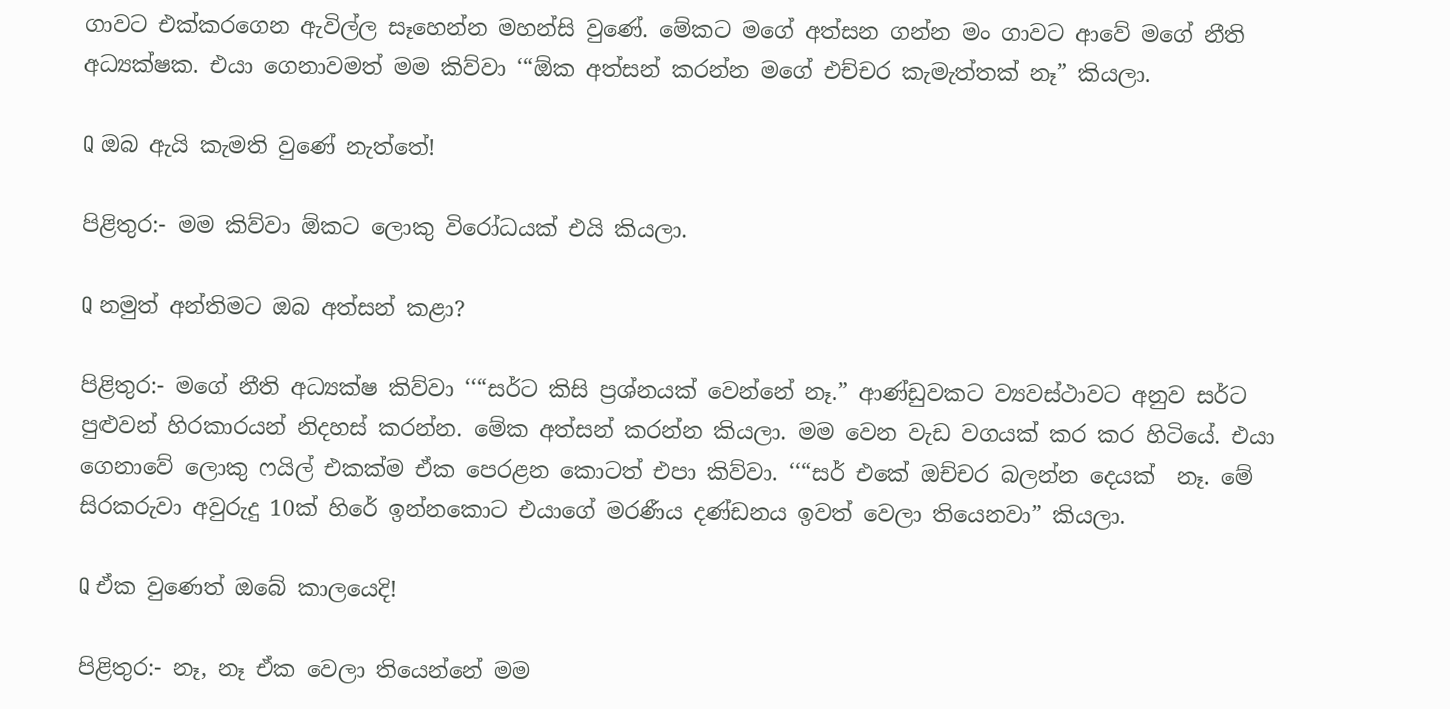ගාවට එක්කරගෙන ඇවිල්ල සෑහෙන්න මහන්සි වුණේ. මේකට මගේ අත්සන ගන්න මං ගාවට ආවේ මගේ නීති අධ්‍යක්ෂක. එයා ගෙනාවමත් මම කිව්වා ‘“ඕක අත්සන් කරන්න මගේ එච්චර කැමැත්තක් නෑ” කියලා.

Q ඔබ ඇයි කැමති වුණේ නැත්තේ!

පිළිතුර:- මම කිව්වා ඕකට ලොකු විරෝධයක් එයි කියලා.

Q නමුත් අන්තිමට ඔබ අත්සන් කළා?

පිළිතුර:- මගේ නීති අධ්‍යක්ෂ කිව්වා ‘‘“සර්ට කිසි ප්‍රශ්නයක් වෙන්නේ නෑ.” ආණ්ඩුවකට ව්‍යවස්ථාවට අනුව සර්ට පුළුවන් හිරකාරයන් නිදහස් කරන්න. මේක අත්සන් කරන්න කියලා. මම වෙන වැඩ වගයක් කර කර හිටියේ. එයා ගෙනාවේ ලොකු ෆයිල් එකක්ම ඒක පෙරළන කොටත් එපා කිව්වා. ‘‘“සර් එකේ ඔච්චර බලන්න දෙයක්  නෑ. මේ සිරකරුවා අවුරුදු 10ක් හිරේ ඉන්නකොට එයාගේ මරණීය දණ්ඩනය ඉවත් වෙලා තියෙනවා” කියලා.

Q ඒක වුණෙත් ඔබේ කාලයෙදි!

පිළිතුර:- නෑ, නෑ ඒක වෙලා තියෙන්නේ මම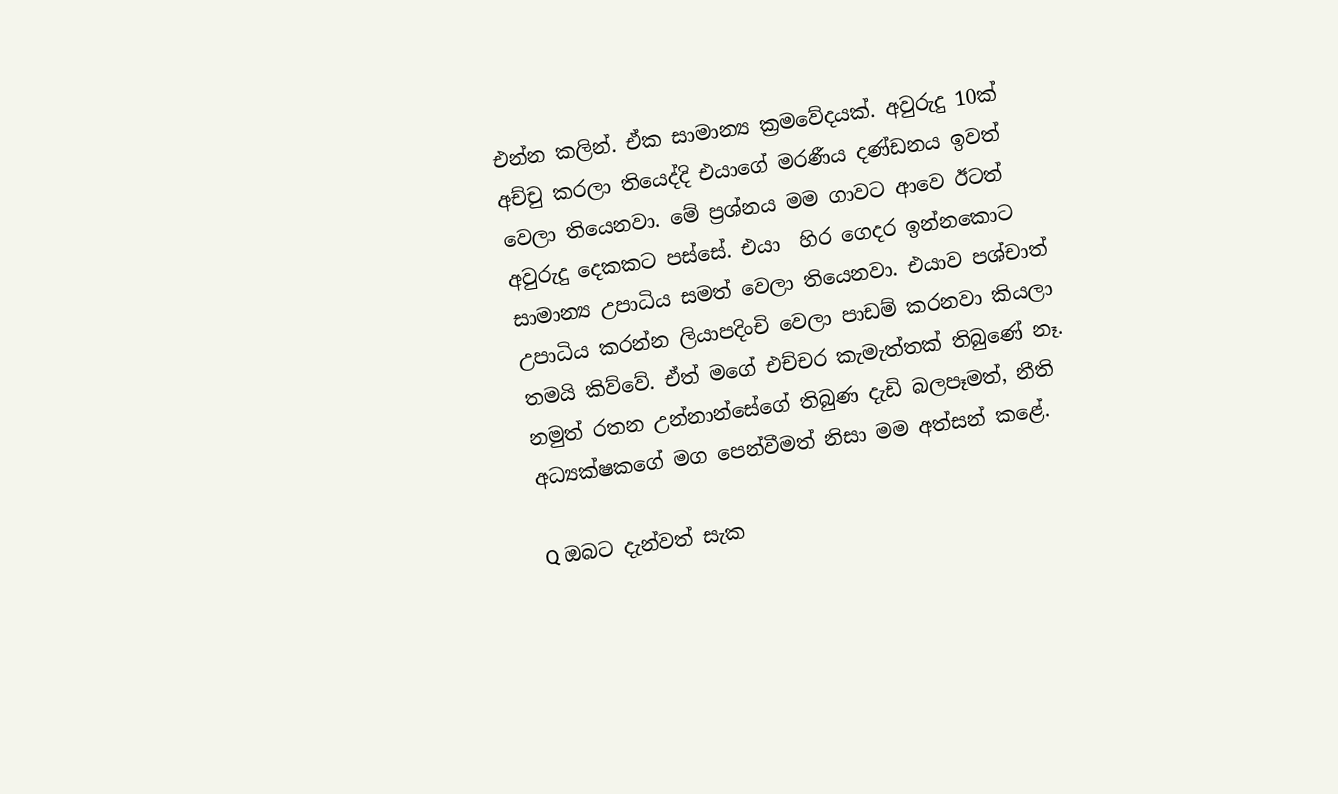එන්න කලින්. ඒක සාමාන්‍ය ක්‍රමවේදයක්. අවුරුදු 10ක් අච්චු කරලා තියෙද්දි එයාගේ මරණීය දණ්ඩනය ඉවත් වෙලා තියෙනවා. මේ ප්‍රශ්නය මම ගාවට ආවෙ ඊටත් අවුරුදු දෙකකට පස්සේ. එයා  හිර ගෙදර ඉන්නකොට සාමාන්‍ය උපාධිය සමත් වෙලා තියෙනවා. එයාව පශ්චාත් උපාධිය කරන්න ලියාපදිංචි වෙලා පාඩම් කරනවා කියලා තමයි කිව්වේ. ඒත් මගේ එච්චර කැමැත්තක් තිබුණේ නෑ.  නමුත් රතන උන්නාන්සේගේ තිබුණ දැඩි බලපෑමත්, නීති අධ්‍යක්ෂකගේ මග පෙන්වීමත් නිසා මම අත්සන් කළේ.

Q ඔබට දැන්වත් සැක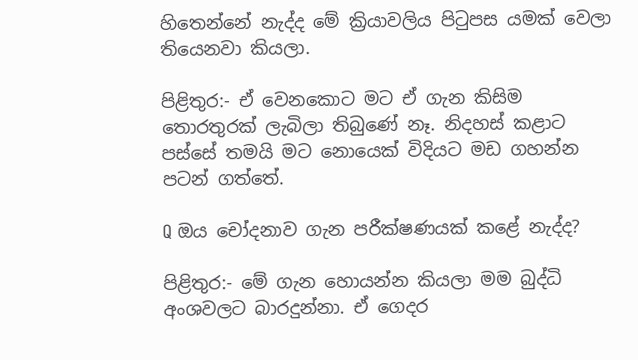හිතෙන්නේ නැද්ද මේ ක්‍රියාවලිය පිටුපස යමක් වෙලා තියෙනවා කියලා.

පිළිතුර:- ඒ වෙනකොට මට ඒ ගැන කිසිම තොරතුරක් ලැබිලා තිබුණේ නෑ. නිදහස් කළාට පස්සේ තමයි මට නොයෙක් විදියට මඩ ගහන්න පටන් ගත්තේ.

Q ඔය චෝදනාව ගැන පරීක්ෂණයක් කළේ නැද්ද?

පිළිතුර:- මේ ගැන හොයන්න කියලා මම බුද්ධි අංශවලට බාරදුන්නා. ඒ ගෙදර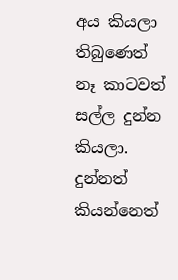අය කියලා තිබුණෙත් නෑ කාටවත් සල්ල දුන්න කියලා. දුන්නත් කියන්නෙත්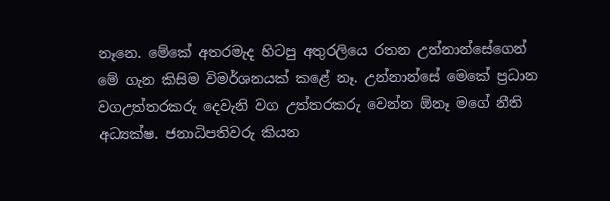නෑනෙ. මේකේ අතරමැද හිටපු අතුරලියෙ රතන උන්නාන්සේගෙන් මේ ගැන කිසිම විමර්ශනයක් කළේ නෑ. උන්නාන්සේ මෙකේ ප්‍රධාන වගඋත්තරකරු දෙවැනි වග උත්තරකරු වෙන්න ඕනෑ මගේ නීති අධ්‍යක්ෂ. ජනාධිපතිවරු කියන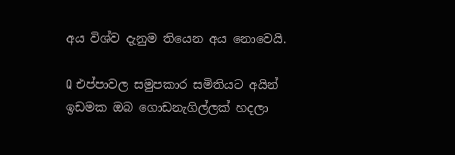අය විශ්ව දැනුම තියෙන අය නොවෙයි.

Q එප්පාවල සමුපකාර සමිතියට අයින් ඉඩමක ඔබ ගොඩනැගිල්ලක් හදලා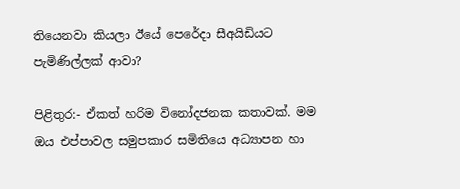තියෙනවා කියලා ඊයේ පෙරේදා සීඅයිඩියට පැමිණිල්ලක් ආවා?

පිළිතුර:- ඒකත් හරිම විනෝදජනක කතාවක්. මම ඔය එප්පාවල සමුපකාර සමිතියෙ අධ්‍යාපන හා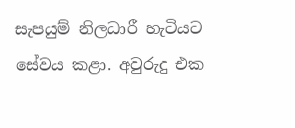සැපයුම් නිලධාරී හැටියට සේවය කළා. අවුරුදු එක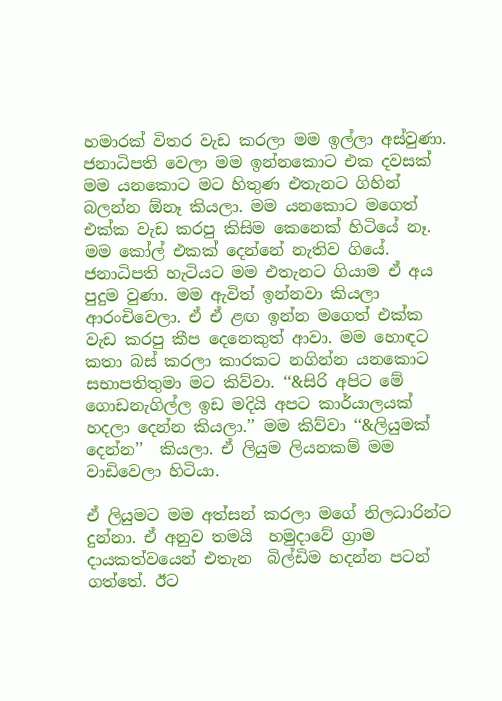හමාරක් විතර වැඩ කරලා මම ඉල්ලා අස්වුණා. ජනාධිපති වෙලා මම ඉන්නකොට එක දවසක් මම යනකොට මට හිතුණ එතැනට ගිහින් බලන්න ඕනෑ කියලා. මම යනකොට මගෙත් එක්ක වැඩ කරපු කිසිම කෙනෙක් හිටියේ නෑ. මම කෝල් එකක් දෙන්නේ නැතිව ගියේ. ජනාධිපති හැටියට මම එතැනට ගියාම ඒ අය පුදුම වුණා. මම ඇවිත් ඉන්නවා කියලා ආරංචිවෙලා. ඒ ඒ ළඟ ඉන්න මගෙත් එක්ක  වැඩ කරපු කීප දෙනෙකුත් ආවා. මම හොඳට කතා බස් කරලා කාරකට නගින්න යනකොට සභාපතිතුමා මට කිව්වා. ‘‘&සිරි අපිට මේ ගොඩනැගිල්ල ඉඩ මදියි අපට කාර්යාලයක් හදලා දෙන්න කියලා.’’ මම කිව්වා ‘‘&ලියුමක් දෙන්න’’  කියලා. ඒ ලියුම ලියනකම් මම වාඩිවෙලා හිටියා.

ඒ ලියුමට මම අත්සන් කරලා මගේ නිලධාරින්ට දුන්නා. ඒ අනුව තමයි  හමුදාවේ ග්‍රාම දායකත්වයෙන් එතැන  බිල්ඩිම හදන්න පටන් ගත්තේ. ඊට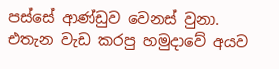පස්සේ ආණ්ඩුව වෙනස් වුනා. එතැන වැඩ කරපු හමුදාවේ අයව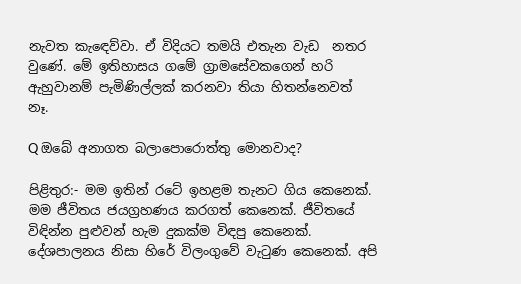නැවත කැඳෙව්වා. ඒ විදියට තමයි එතැන වැඩ  නතර වුණේ. මේ ඉතිහාසය ගමේ ග්‍රාමසේවකගෙන් හරි ඇහුවානම් පැමිණිල්ලක් කරනවා තියා හිතන්නෙවත් නෑ.

Q ඔබේ අනාගත බලාපොරොත්තු මොනවාද?

පිළිතුර:- මම ඉතින් රටේ ඉහළම තැනට ගිය කෙනෙක්. මම ජීවිතය ජයග්‍රහණය කරගත් කෙනෙක්. ජීවිතයේ විඳින්න පුළුවන් හැම දුකක්ම විඳපු කෙනෙක්. දේශපාලනය නිසා හිරේ විලංගුවේ වැටුණ කෙනෙක්. අපි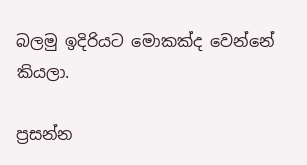බලමු ඉදිරියට මොකක්ද වෙන්නේ කියලා.

ප්‍රසන්න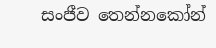සංජීව තෙන්නකෝන්